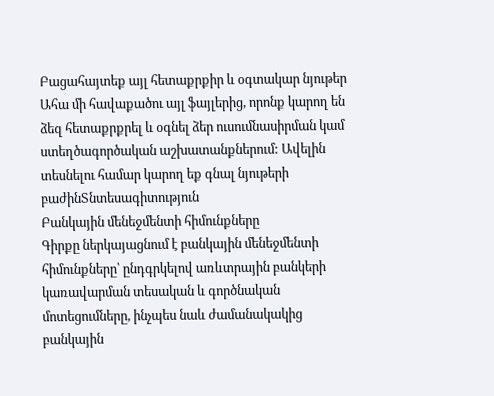Բացահայտեք այլ հետաքրքիր և օգտակար նյութեր
Ահա մի հավաքածու այլ ֆայլերից, որոնք կարող են ձեզ հետաքրքրել և օգնել ձեր ուսումնասիրման կամ ստեղծագործական աշխատանքներում: Ավելին տեսնելու համար կարող եք գնալ նյութերի բաժինՏնտեսագիտություն
Բանկային մենեջմենտի հիմունքները
Գիրքը ներկայացնում է բանկային մենեջմենտի հիմունքները՝ ընդգրկելով առևտրային բանկերի կառավարման տեսական և գործնական մոտեցումները, ինչպես նաև ժամանակակից բանկային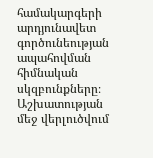համակարգերի արդյունավետ գործունեության ապահովման հիմնական սկզբունքները։ Աշխատության մեջ վերլուծվում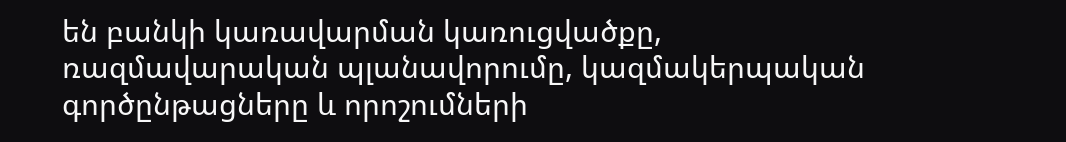են բանկի կառավարման կառուցվածքը, ռազմավարական պլանավորումը, կազմակերպական գործընթացները և որոշումների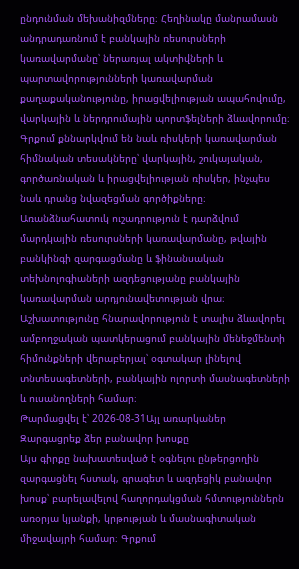ընդունման մեխանիզմները։ Հեղինակը մանրամասն անդրադառնում է բանկային ռեսուրսների կառավարմանը՝ ներառյալ ակտիվների և պարտավորությունների կառավարման քաղաքականությունը, իրացվելիության ապահովումը, վարկային և ներդրումային պորտֆելների ձևավորումը։ Գրքում քննարկվում են նաև ռիսկերի կառավարման հիմնական տեսակները՝ վարկային, շուկայական, գործառնական և իրացվելիության ռիսկեր, ինչպես նաև դրանց նվազեցման գործիքները։ Առանձնահատուկ ուշադրություն է դարձվում մարդկային ռեսուրսների կառավարմանը, թվային բանկինգի զարգացմանը և ֆինանսական տեխնոլոգիաների ազդեցությանը բանկային կառավարման արդյունավետության վրա։ Աշխատությունը հնարավորություն է տալիս ձևավորել ամբողջական պատկերացում բանկային մենեջմենտի հիմունքների վերաբերյալ՝ օգտակար լինելով տնտեսագետների, բանկային ոլորտի մասնագետների և ուսանողների համար։
Թարմացվել է՝ 2026-08-31Այլ առարկաներ
Զարգացրեք ձեր բանավոր խոսքը
Այս գիրքը նախատեսված է օգնելու ընթերցողին զարգացնել հստակ, գրագետ և ազդեցիկ բանավոր խոսք՝ բարելավելով հաղորդակցման հմտություններն առօրյա կյանքի, կրթության և մասնագիտական միջավայրի համար։ Գրքում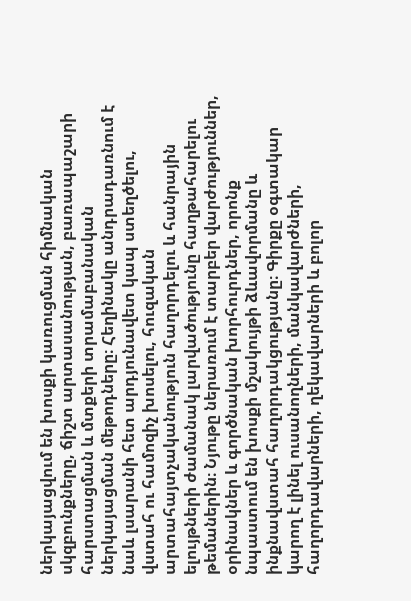ներկայացվում են խոսքի կառուցման հիմնական սկզբունքները, ճիշտ արտասանության, բառապաշարի հարստացման և մտքերի տրամաբանական ներկայացման մեթոդները։ Հեղինակը անդրադառնում է նաև լսարանի հետ արդյունավետ կապ ստեղծելու, վստահ ու համոզիչ խոսելու, հուզական արտահայտչականություն հաղորդելու և հանրային ելույթների ժամանակ լարվածությունը հաղթահարելու թեմաներին։ Նյութը ներառում է տարբեր վարժություններ, օրինակներ և գործնական խորհուրդներ, որոնք նպաստում են խոսքի մշակույթի ձևավորմանը և ինքնավստահ հաղորդակցությանը։ Գիրքը օգտակար կարող է լինել ուսանողների, մանկավարժների, հաղորդավարների, ղեկավարների և բոլոր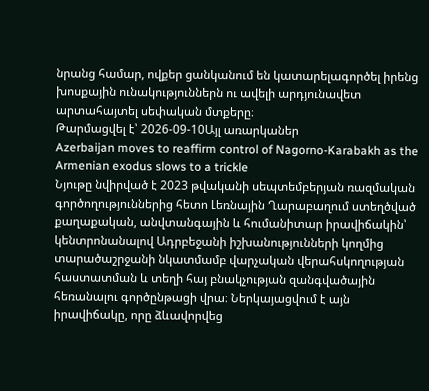նրանց համար, ովքեր ցանկանում են կատարելագործել իրենց խոսքային ունակություններն ու ավելի արդյունավետ արտահայտել սեփական մտքերը։
Թարմացվել է՝ 2026-09-10Այլ առարկաներ
Azerbaijan moves to reaffirm control of Nagorno-Karabakh as the Armenian exodus slows to a trickle
Նյութը նվիրված է 2023 թվականի սեպտեմբերյան ռազմական գործողություններից հետո Լեռնային Ղարաբաղում ստեղծված քաղաքական, անվտանգային և հումանիտար իրավիճակին՝ կենտրոնանալով Ադրբեջանի իշխանությունների կողմից տարածաշրջանի նկատմամբ վարչական վերահսկողության հաստատման և տեղի հայ բնակչության զանգվածային հեռանալու գործընթացի վրա։ Ներկայացվում է այն իրավիճակը, որը ձևավորվեց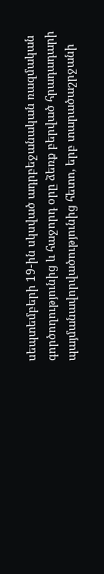սեպտեմբերի 19-ին սկսված ադրբեջանական ռազմական գործողությունից և հաջորդ օրը ձեռք բերված հրադադարի պայմանավորվածությունից հետո, երբ տարածաշրջանի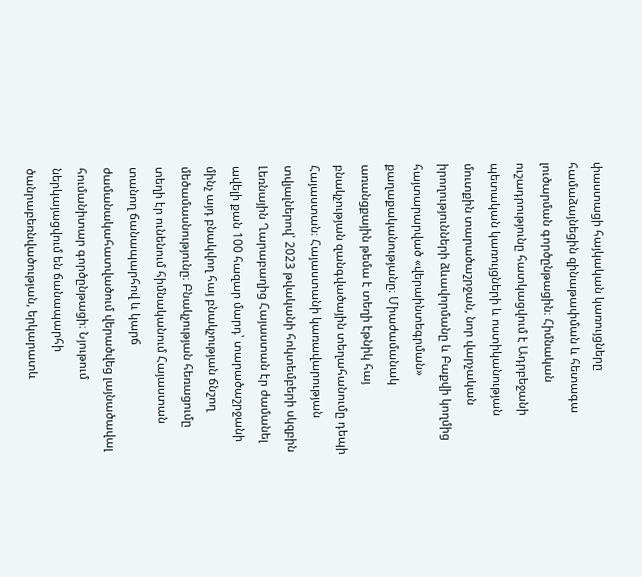փաստացի հայկական կառույցները համաձայնեցին զինաթափման և հետագա լուծարման գործընթացին։ Հիմնական ուշադրությունը հատկացվում է Ադրբեջանի պետական կառույցների և ոստիկանության մուտքին տարածաշրջան, նոր վարչական իրողությունների ձևավորմանը և Բաքվի կողմից հայտարարված «վերաինտեգրման» քաղաքականությանը։ Միաժամանակ առանցքային թեմա է տեղի էթնիկ հայ բնակչության զանգվածային տեղահանումը դեպի Հայաստան։ Հայաստանի կառավարության տվյալներով՝ 2023 թվականի հոկտեմբերի սկզբին Լեռնային Ղարաբաղից Հայաստան էր ժամանել ավելի քան 100 հազար մարդ՝ տարածաշրջանի մինչ այդ բնակվող հայ բնակչության ճնշող մեծամասնությունը։ Բնակչության հեռացումը տեղի էր ունենում հիմնականում Հայաստան տանող ճանապարհով և կարճ ժամանակահատվածում վերածվեց լայնածավալ հումանիտար գործընթացի։ Նյութում ներկայացվում են ճանապարհի ծանրաբեռնվածության, երկարատև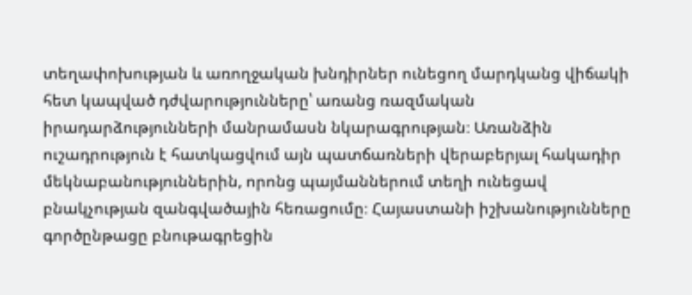տեղափոխության և առողջական խնդիրներ ունեցող մարդկանց վիճակի հետ կապված դժվարությունները՝ առանց ռազմական իրադարձությունների մանրամասն նկարագրության։ Առանձին ուշադրություն է հատկացվում այն պատճառների վերաբերյալ հակադիր մեկնաբանություններին, որոնց պայմաններում տեղի ունեցավ բնակչության զանգվածային հեռացումը։ Հայաստանի իշխանությունները գործընթացը բնութագրեցին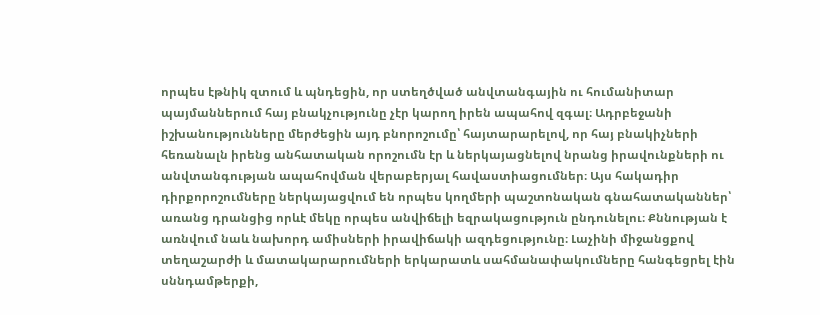որպես էթնիկ զտում և պնդեցին, որ ստեղծված անվտանգային ու հումանիտար պայմաններում հայ բնակչությունը չէր կարող իրեն ապահով զգալ։ Ադրբեջանի իշխանությունները մերժեցին այդ բնորոշումը՝ հայտարարելով, որ հայ բնակիչների հեռանալն իրենց անհատական որոշումն էր և ներկայացնելով նրանց իրավունքների ու անվտանգության ապահովման վերաբերյալ հավաստիացումներ։ Այս հակադիր դիրքորոշումները ներկայացվում են որպես կողմերի պաշտոնական գնահատականներ՝ առանց դրանցից որևէ մեկը որպես անվիճելի եզրակացություն ընդունելու։ Քննության է առնվում նաև նախորդ ամիսների իրավիճակի ազդեցությունը։ Լաչինի միջանցքով տեղաշարժի և մատակարարումների երկարատև սահմանափակումները հանգեցրել էին սննդամթերքի,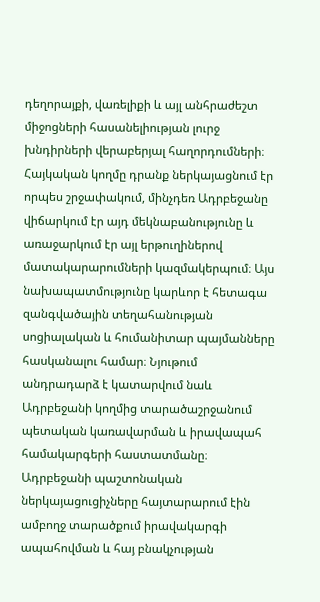դեղորայքի, վառելիքի և այլ անհրաժեշտ միջոցների հասանելիության լուրջ խնդիրների վերաբերյալ հաղորդումների։ Հայկական կողմը դրանք ներկայացնում էր որպես շրջափակում, մինչդեռ Ադրբեջանը վիճարկում էր այդ մեկնաբանությունը և առաջարկում էր այլ երթուղիներով մատակարարումների կազմակերպում։ Այս նախապատմությունը կարևոր է հետագա զանգվածային տեղահանության սոցիալական և հումանիտար պայմանները հասկանալու համար։ Նյութում անդրադարձ է կատարվում նաև Ադրբեջանի կողմից տարածաշրջանում պետական կառավարման և իրավապահ համակարգերի հաստատմանը։ Ադրբեջանի պաշտոնական ներկայացուցիչները հայտարարում էին ամբողջ տարածքում իրավակարգի ապահովման և հայ բնակչության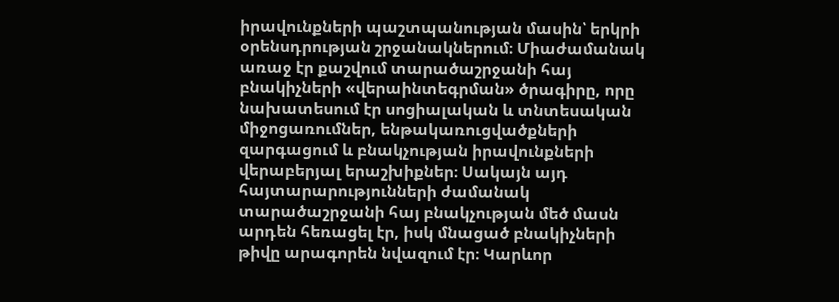իրավունքների պաշտպանության մասին՝ երկրի օրենսդրության շրջանակներում։ Միաժամանակ առաջ էր քաշվում տարածաշրջանի հայ բնակիչների «վերաինտեգրման» ծրագիրը, որը նախատեսում էր սոցիալական և տնտեսական միջոցառումներ, ենթակառուցվածքների զարգացում և բնակչության իրավունքների վերաբերյալ երաշխիքներ։ Սակայն այդ հայտարարությունների ժամանակ տարածաշրջանի հայ բնակչության մեծ մասն արդեն հեռացել էր, իսկ մնացած բնակիչների թիվը արագորեն նվազում էր։ Կարևոր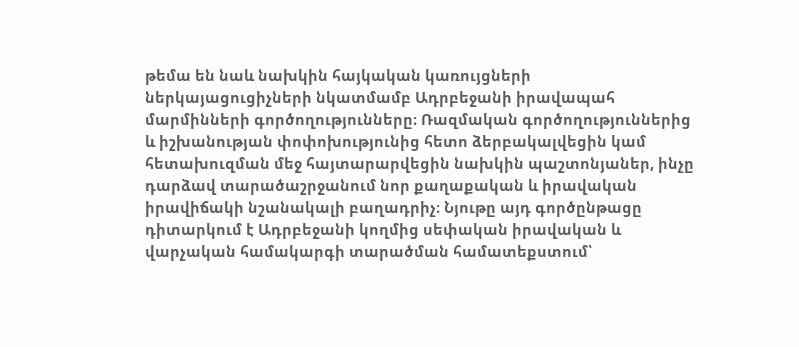թեմա են նաև նախկին հայկական կառույցների ներկայացուցիչների նկատմամբ Ադրբեջանի իրավապահ մարմինների գործողությունները։ Ռազմական գործողություններից և իշխանության փոփոխությունից հետո ձերբակալվեցին կամ հետախուզման մեջ հայտարարվեցին նախկին պաշտոնյաներ, ինչը դարձավ տարածաշրջանում նոր քաղաքական և իրավական իրավիճակի նշանակալի բաղադրիչ։ Նյութը այդ գործընթացը դիտարկում է Ադրբեջանի կողմից սեփական իրավական և վարչական համակարգի տարածման համատեքստում՝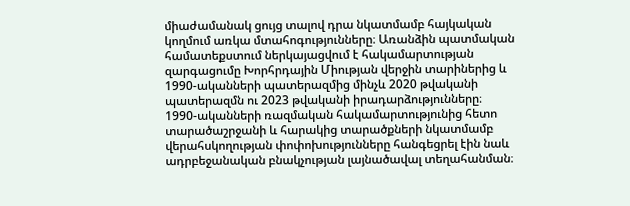միաժամանակ ցույց տալով դրա նկատմամբ հայկական կողմում առկա մտահոգությունները։ Առանձին պատմական համատեքստում ներկայացվում է հակամարտության զարգացումը Խորհրդային Միության վերջին տարիներից և 1990-ականների պատերազմից մինչև 2020 թվականի պատերազմն ու 2023 թվականի իրադարձությունները։ 1990-ականների ռազմական հակամարտությունից հետո տարածաշրջանի և հարակից տարածքների նկատմամբ վերահսկողության փոփոխությունները հանգեցրել էին նաև ադրբեջանական բնակչության լայնածավալ տեղահանման։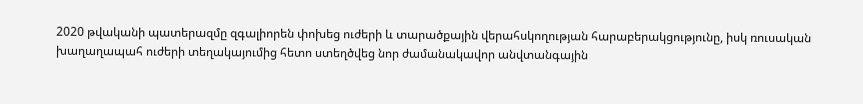2020 թվականի պատերազմը զգալիորեն փոխեց ուժերի և տարածքային վերահսկողության հարաբերակցությունը, իսկ ռուսական խաղաղապահ ուժերի տեղակայումից հետո ստեղծվեց նոր ժամանակավոր անվտանգային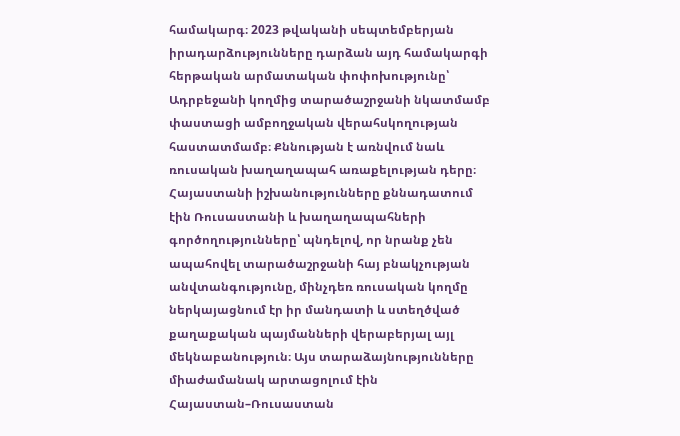համակարգ։ 2023 թվականի սեպտեմբերյան իրադարձությունները դարձան այդ համակարգի հերթական արմատական փոփոխությունը՝ Ադրբեջանի կողմից տարածաշրջանի նկատմամբ փաստացի ամբողջական վերահսկողության հաստատմամբ։ Քննության է առնվում նաև ռուսական խաղաղապահ առաքելության դերը։ Հայաստանի իշխանությունները քննադատում էին Ռուսաստանի և խաղաղապահների գործողությունները՝ պնդելով, որ նրանք չեն ապահովել տարածաշրջանի հայ բնակչության անվտանգությունը, մինչդեռ ռուսական կողմը ներկայացնում էր իր մանդատի և ստեղծված քաղաքական պայմանների վերաբերյալ այլ մեկնաբանություն։ Այս տարաձայնությունները միաժամանակ արտացոլում էին Հայաստան–Ռուսաստան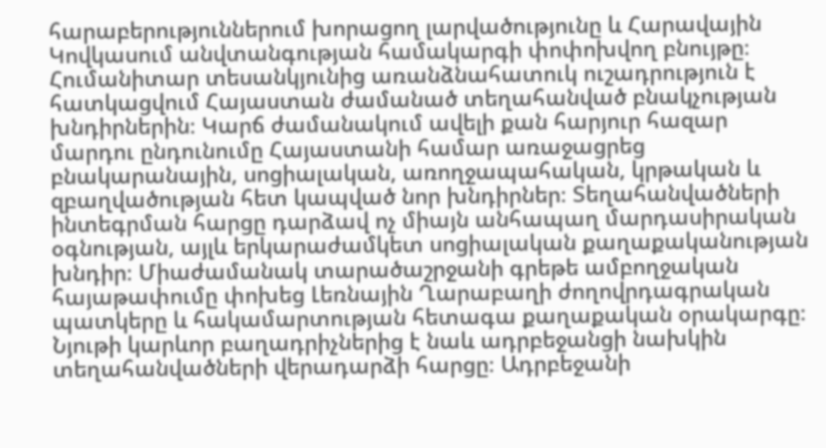հարաբերություններում խորացող լարվածությունը և Հարավային Կովկասում անվտանգության համակարգի փոփոխվող բնույթը։ Հումանիտար տեսանկյունից առանձնահատուկ ուշադրություն է հատկացվում Հայաստան ժամանած տեղահանված բնակչության խնդիրներին։ Կարճ ժամանակում ավելի քան հարյուր հազար մարդու ընդունումը Հայաստանի համար առաջացրեց բնակարանային, սոցիալական, առողջապահական, կրթական և զբաղվածության հետ կապված նոր խնդիրներ։ Տեղահանվածների ինտեգրման հարցը դարձավ ոչ միայն անհապաղ մարդասիրական օգնության, այլև երկարաժամկետ սոցիալական քաղաքականության խնդիր։ Միաժամանակ տարածաշրջանի գրեթե ամբողջական հայաթափումը փոխեց Լեռնային Ղարաբաղի ժողովրդագրական պատկերը և հակամարտության հետագա քաղաքական օրակարգը։ Նյութի կարևոր բաղադրիչներից է նաև ադրբեջանցի նախկին տեղահանվածների վերադարձի հարցը։ Ադրբեջանի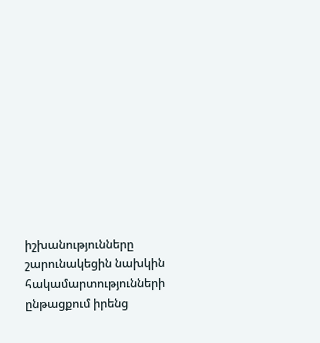իշխանությունները շարունակեցին նախկին հակամարտությունների ընթացքում իրենց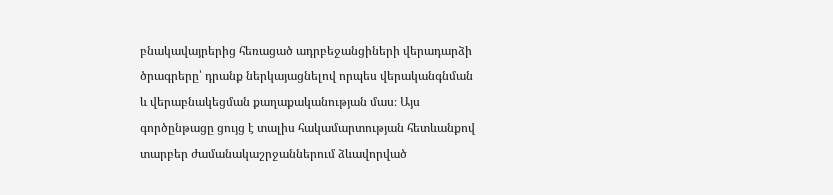բնակավայրերից հեռացած ադրբեջանցիների վերադարձի ծրագրերը՝ դրանք ներկայացնելով որպես վերականգնման և վերաբնակեցման քաղաքականության մաս։ Այս գործընթացը ցույց է տալիս հակամարտության հետևանքով տարբեր ժամանակաշրջաններում ձևավորված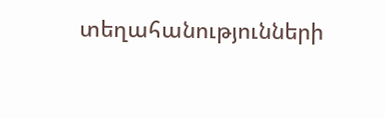տեղահանությունների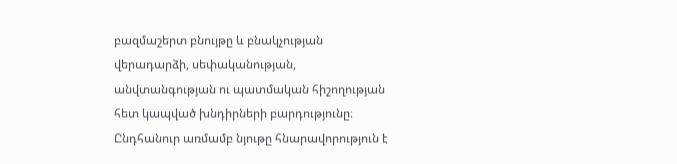բազմաշերտ բնույթը և բնակչության վերադարձի, սեփականության, անվտանգության ու պատմական հիշողության հետ կապված խնդիրների բարդությունը։ Ընդհանուր առմամբ նյութը հնարավորություն է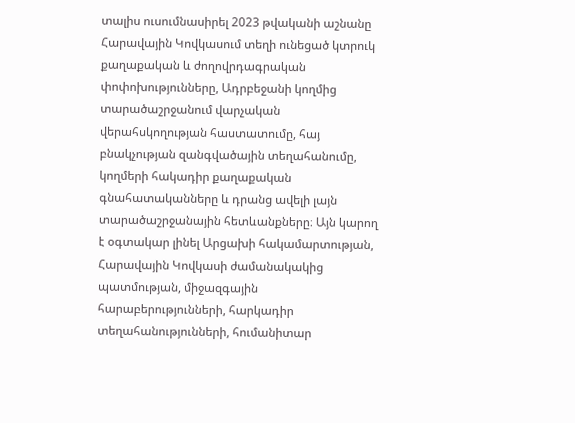տալիս ուսումնասիրել 2023 թվականի աշնանը Հարավային Կովկասում տեղի ունեցած կտրուկ քաղաքական և ժողովրդագրական փոփոխությունները, Ադրբեջանի կողմից տարածաշրջանում վարչական վերահսկողության հաստատումը, հայ բնակչության զանգվածային տեղահանումը, կողմերի հակադիր քաղաքական գնահատականները և դրանց ավելի լայն տարածաշրջանային հետևանքները։ Այն կարող է օգտակար լինել Արցախի հակամարտության, Հարավային Կովկասի ժամանակակից պատմության, միջազգային հարաբերությունների, հարկադիր տեղահանությունների, հումանիտար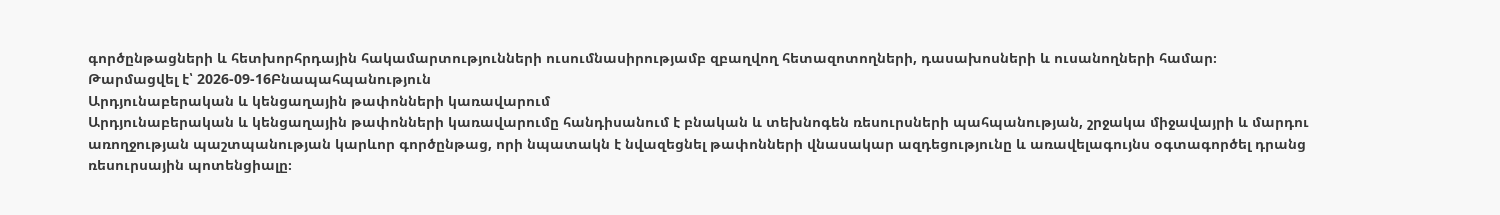գործընթացների և հետխորհրդային հակամարտությունների ուսումնասիրությամբ զբաղվող հետազոտողների, դասախոսների և ուսանողների համար։
Թարմացվել է՝ 2026-09-16Բնապահպանություն
Արդյունաբերական և կենցաղային թափոնների կառավարում
Արդյունաբերական և կենցաղային թափոնների կառավարումը հանդիսանում է բնական և տեխնոգեն ռեսուրսների պահպանության, շրջակա միջավայրի և մարդու առողջության պաշտպանության կարևոր գործընթաց, որի նպատակն է նվազեցնել թափոնների վնասակար ազդեցությունը և առավելագույնս օգտագործել դրանց ռեսուրսային պոտենցիալը։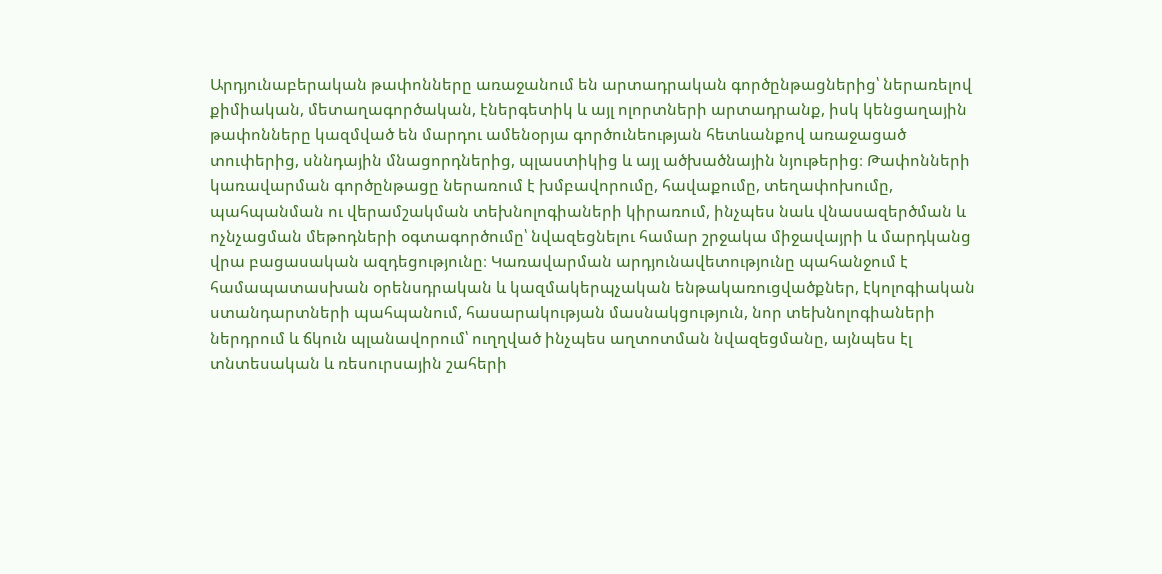Արդյունաբերական թափոնները առաջանում են արտադրական գործընթացներից՝ ներառելով քիմիական, մետաղագործական, էներգետիկ և այլ ոլորտների արտադրանք, իսկ կենցաղային թափոնները կազմված են մարդու ամենօրյա գործունեության հետևանքով առաջացած տուփերից, սննդային մնացորդներից, պլաստիկից և այլ ածխածնային նյութերից։ Թափոնների կառավարման գործընթացը ներառում է խմբավորումը, հավաքումը, տեղափոխումը, պահպանման ու վերամշակման տեխնոլոգիաների կիրառում, ինչպես նաև վնասազերծման և ոչնչացման մեթոդների օգտագործումը՝ նվազեցնելու համար շրջակա միջավայրի և մարդկանց վրա բացասական ազդեցությունը։ Կառավարման արդյունավետությունը պահանջում է համապատասխան օրենսդրական և կազմակերպչական ենթակառուցվածքներ, էկոլոգիական ստանդարտների պահպանում, հասարակության մասնակցություն, նոր տեխնոլոգիաների ներդրում և ճկուն պլանավորում՝ ուղղված ինչպես աղտոտման նվազեցմանը, այնպես էլ տնտեսական և ռեսուրսային շահերի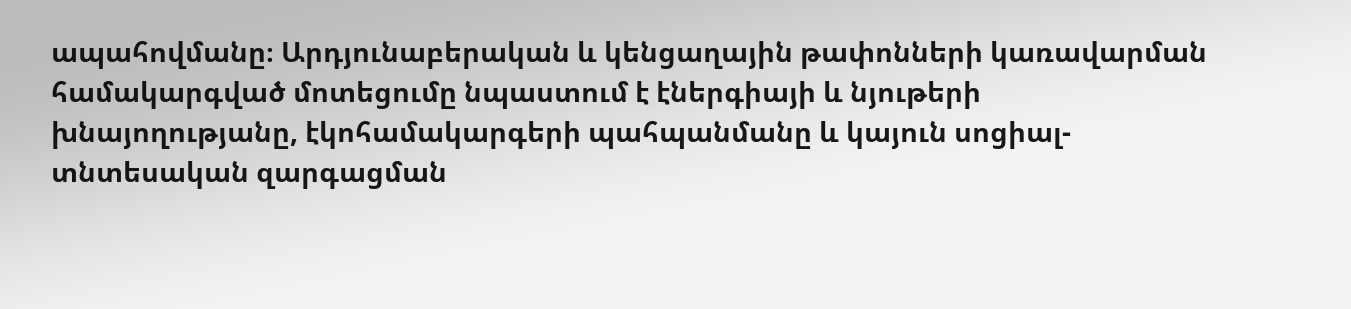ապահովմանը։ Արդյունաբերական և կենցաղային թափոնների կառավարման համակարգված մոտեցումը նպաստում է էներգիայի և նյութերի խնայողությանը, էկոհամակարգերի պահպանմանը և կայուն սոցիալ-տնտեսական զարգացման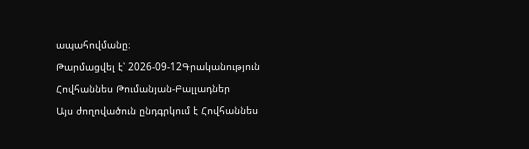ապահովմանը։
Թարմացվել է՝ 2026-09-12Գրականություն
Հովհաննես Թումանյան-Բալլադներ
Այս ժողովածուն ընդգրկում է Հովհաննես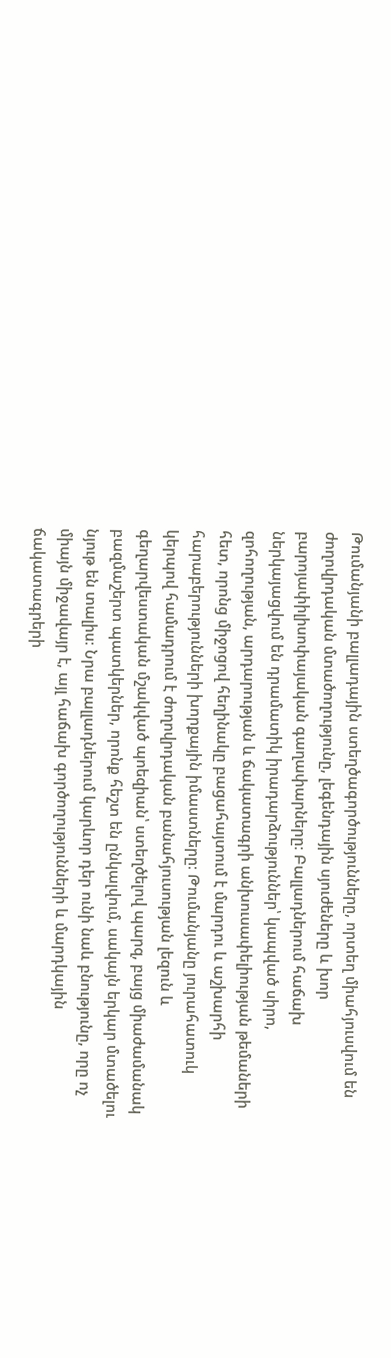Թումանյանի բալլադային ստեղծագործությունները, որտեղ միահյուսվում են ժողովրդական մտածողությունը, լեգենդային սյուժեները և խոր բարոյափիլիսոփայական գաղափարները։ Բալլադներում հաճախ ներկայացվում են դրամատիկ իրադարձություններ՝ կապված սիրո, զոհողության, արդարության և ճակատագրի անխուսափելիության թեմաների հետ, որոնց միջոցով հեղինակը բացահայտում է մարդու և աշխարհի հարաբերությունների խորքային իմաստները։ Թումանյանը յուրահատուկ կերպով համադրում է ժողովրդական բանահյուսության լեզուն և գեղարվեստական մշակված պոեզիան՝ ստեղծելով պարզ, բայց միաժամանակ բազմաշերտ պատկերներ, որոնք հեշտ են ընկալվում, սակայն երկար մտածելու նյութ են տալիս։ Նրա բալլադներում կարևոր դեր ունի նաև բնությունը, որը ոչ միայն միջավայր է, այլ հաճախ գործողությունների և մարդկային ճակատագրերի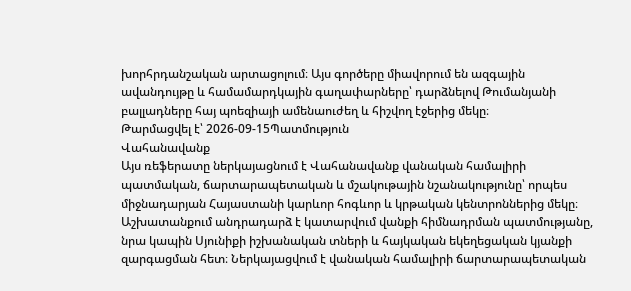խորհրդանշական արտացոլում։ Այս գործերը միավորում են ազգային ավանդույթը և համամարդկային գաղափարները՝ դարձնելով Թումանյանի բալլադները հայ պոեզիայի ամենաուժեղ և հիշվող էջերից մեկը։
Թարմացվել է՝ 2026-09-15Պատմություն
Վահանավանք
Այս ռեֆերատը ներկայացնում է Վահանավանք վանական համալիրի պատմական, ճարտարապետական և մշակութային նշանակությունը՝ որպես միջնադարյան Հայաստանի կարևոր հոգևոր և կրթական կենտրոններից մեկը։ Աշխատանքում անդրադարձ է կատարվում վանքի հիմնադրման պատմությանը, նրա կապին Սյունիքի իշխանական տների և հայկական եկեղեցական կյանքի զարգացման հետ։ Ներկայացվում է վանական համալիրի ճարտարապետական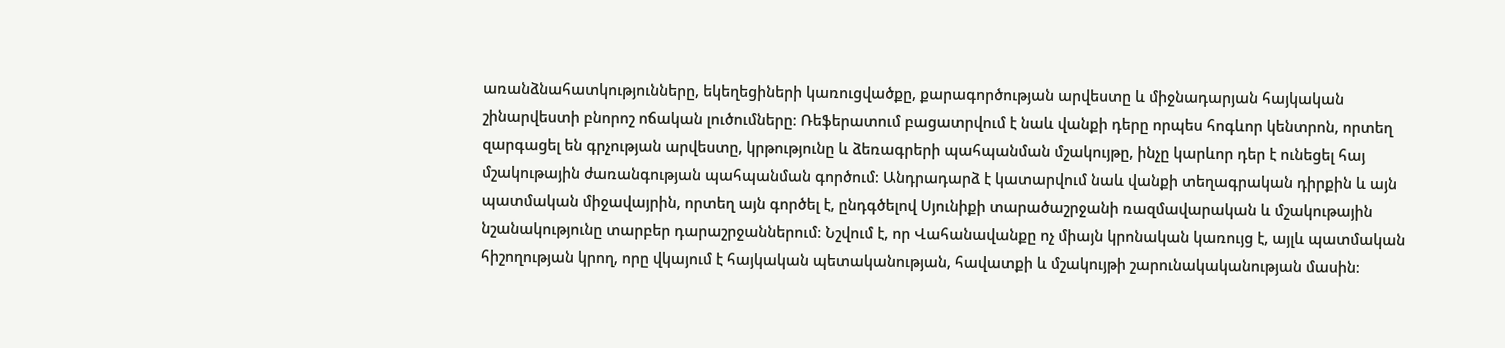առանձնահատկությունները, եկեղեցիների կառուցվածքը, քարագործության արվեստը և միջնադարյան հայկական շինարվեստի բնորոշ ոճական լուծումները։ Ռեֆերատում բացատրվում է նաև վանքի դերը որպես հոգևոր կենտրոն, որտեղ զարգացել են գրչության արվեստը, կրթությունը և ձեռագրերի պահպանման մշակույթը, ինչը կարևոր դեր է ունեցել հայ մշակութային ժառանգության պահպանման գործում։ Անդրադարձ է կատարվում նաև վանքի տեղագրական դիրքին և այն պատմական միջավայրին, որտեղ այն գործել է, ընդգծելով Սյունիքի տարածաշրջանի ռազմավարական և մշակութային նշանակությունը տարբեր դարաշրջաններում։ Նշվում է, որ Վահանավանքը ոչ միայն կրոնական կառույց է, այլև պատմական հիշողության կրող, որը վկայում է հայկական պետականության, հավատքի և մշակույթի շարունակականության մասին։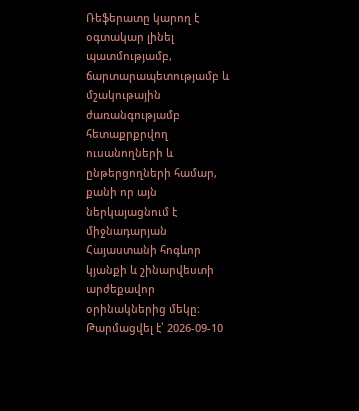Ռեֆերատը կարող է օգտակար լինել պատմությամբ, ճարտարապետությամբ և մշակութային ժառանգությամբ հետաքրքրվող ուսանողների և ընթերցողների համար, քանի որ այն ներկայացնում է միջնադարյան Հայաստանի հոգևոր կյանքի և շինարվեստի արժեքավոր օրինակներից մեկը։
Թարմացվել է՝ 2026-09-10